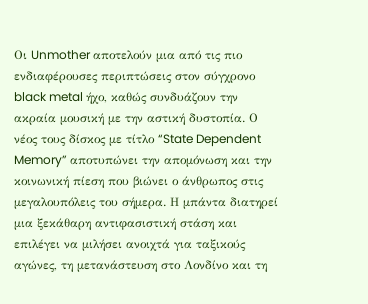Οι Unmother αποτελούν μια από τις πιο ενδιαφέρουσες περιπτώσεις στον σύγχρονο black metal ήχο, καθώς συνδυάζουν την ακραία μουσική με την αστική δυστοπία. Ο νέος τους δίσκος με τίτλο “State Dependent Memory” αποτυπώνει την απομόνωση και την κοινωνική πίεση που βιώνει ο άνθρωπος στις μεγαλουπόλεις του σήμερα. Η μπάντα διατηρεί μια ξεκάθαρη αντιφασιστική στάση και επιλέγει να μιλήσει ανοιχτά για ταξικούς αγώνες, τη μετανάστευση στο Λονδίνο και τη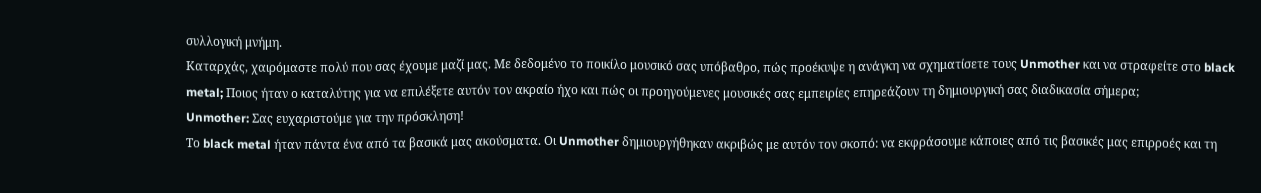συλλογική μνήμη.
Καταρχάς, χαιρόμαστε πολύ που σας έχουμε μαζί μας. Με δεδομένο το ποικίλο μουσικό σας υπόβαθρο, πώς προέκυψε η ανάγκη να σχηματίσετε τους Unmother και να στραφείτε στο black metal; Ποιος ήταν ο καταλύτης για να επιλέξετε αυτόν τον ακραίο ήχο και πώς οι προηγούμενες μουσικές σας εμπειρίες επηρεάζουν τη δημιουργική σας διαδικασία σήμερα;
Unmother: Σας ευχαριστούμε για την πρόσκληση!
Το black metal ήταν πάντα ένα από τα βασικά μας ακούσματα. Οι Unmother δημιουργήθηκαν ακριβώς με αυτόν τον σκοπό: να εκφράσουμε κάποιες από τις βασικές μας επιρροές και τη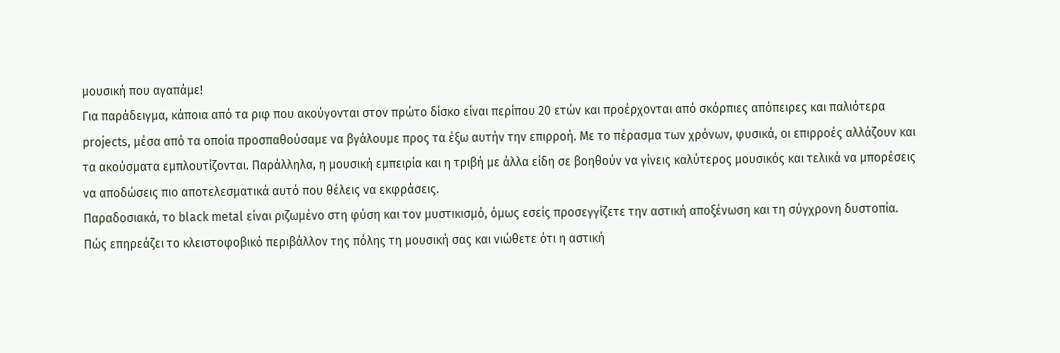μουσική που αγαπάμε!
Για παράδειγμα, κάποια από τα ριφ που ακούγονται στον πρώτο δίσκο είναι περίπου 20 ετών και προέρχονται από σκόρπιες απόπειρες και παλιότερα projects, μέσα από τα οποία προσπαθούσαμε να βγάλουμε προς τα έξω αυτήν την επιρροή. Με το πέρασμα των χρόνων, φυσικά, οι επιρροές αλλάζουν και τα ακούσματα εμπλουτίζονται. Παράλληλα, η μουσική εμπειρία και η τριβή με άλλα είδη σε βοηθούν να γίνεις καλύτερος μουσικός και τελικά να μπορέσεις να αποδώσεις πιο αποτελεσματικά αυτό που θέλεις να εκφράσεις.
Παραδοσιακά, το black metal είναι ριζωμένο στη φύση και τον μυστικισμό, όμως εσείς προσεγγίζετε την αστική αποξένωση και τη σύγχρονη δυστοπία. Πώς επηρεάζει το κλειστοφοβικό περιβάλλον της πόλης τη μουσική σας και νιώθετε ότι η αστική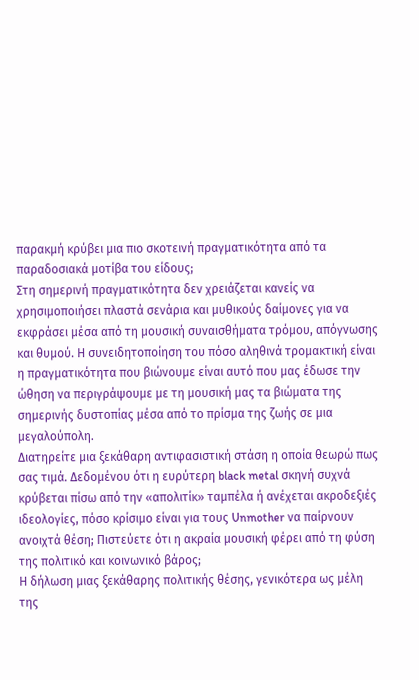παρακμή κρύβει μια πιο σκοτεινή πραγματικότητα από τα παραδοσιακά μοτίβα του είδους;
Στη σημερινή πραγματικότητα δεν χρειάζεται κανείς να χρησιμοποιήσει πλαστά σενάρια και μυθικούς δαίμονες για να εκφράσει μέσα από τη μουσική συναισθήματα τρόμου, απόγνωσης και θυμού. Η συνειδητοποίηση του πόσο αληθινά τρομακτική είναι η πραγματικότητα που βιώνουμε είναι αυτό που μας έδωσε την ώθηση να περιγράψουμε με τη μουσική μας τα βιώματα της σημερινής δυστοπίας μέσα από το πρίσμα της ζωής σε μια μεγαλούπολη.
Διατηρείτε μια ξεκάθαρη αντιφασιστική στάση η οποία θεωρώ πως σας τιμά. Δεδομένου ότι η ευρύτερη black metal σκηνή συχνά κρύβεται πίσω από την «απολιτίκ» ταμπέλα ή ανέχεται ακροδεξιές ιδεολογίες, πόσο κρίσιμο είναι για τους Unmother να παίρνουν ανοιχτά θέση; Πιστεύετε ότι η ακραία μουσική φέρει από τη φύση της πολιτικό και κοινωνικό βάρος;
Η δήλωση μιας ξεκάθαρης πολιτικής θέσης, γενικότερα ως μέλη της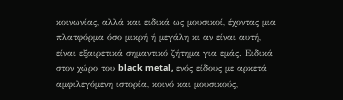κοινωνίας, αλλά και ειδικά ως μουσικοί, έχοντας μια πλατφόρμα όσο μικρή ή μεγάλη κι αν είναι αυτή, είναι εξαιρετικά σημαντικό ζήτημα για εμάς. Ειδικά στον χώρο του black metal, ενός είδους με αρκετά αμφιλεγόμενη ιστορία, κοινό και μουσικούς,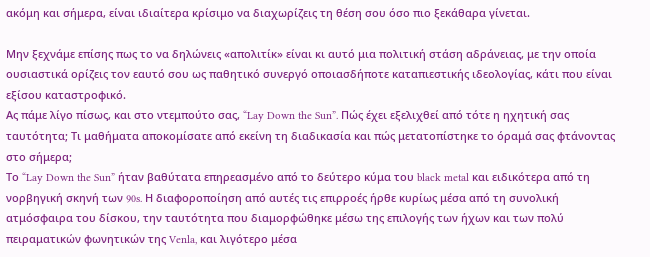ακόμη και σήμερα, είναι ιδιαίτερα κρίσιμο να διαχωρίζεις τη θέση σου όσο πιο ξεκάθαρα γίνεται.

Μην ξεχνάμε επίσης πως το να δηλώνεις «απολιτίκ» είναι κι αυτό μια πολιτική στάση αδράνειας, με την οποία ουσιαστικά ορίζεις τον εαυτό σου ως παθητικό συνεργό οποιασδήποτε καταπιεστικής ιδεολογίας, κάτι που είναι εξίσου καταστροφικό.
Ας πάμε λίγο πίσως, και στο ντεμπούτο σας, “Lay Down the Sun”. Πώς έχει εξελιχθεί από τότε η ηχητική σας ταυτότητα; Τι μαθήματα αποκομίσατε από εκείνη τη διαδικασία και πώς μετατοπίστηκε το όραμά σας φτάνοντας στο σήμερα;
Το “Lay Down the Sun” ήταν βαθύτατα επηρεασμένο από το δεύτερο κύμα του black metal και ειδικότερα από τη νορβηγική σκηνή των 90s. Η διαφοροποίηση από αυτές τις επιρροές ήρθε κυρίως μέσα από τη συνολική ατμόσφαιρα του δίσκου, την ταυτότητα που διαμορφώθηκε μέσω της επιλογής των ήχων και των πολύ πειραματικών φωνητικών της Venla, και λιγότερο μέσα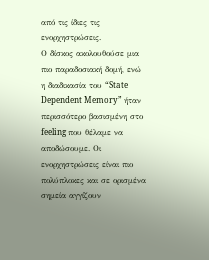από τις ίδιες τις ενορχηστρώσεις.
Ο δίσκος ακολουθούσε μια πιο παραδοσιακή δομή, ενώ η διαδικασία του “State Dependent Memory” ήταν περισσότερο βασισμένη στο feeling που θέλαμε να αποδώσουμε. Οι ενορχηστρώσεις είναι πιο πολύπλοκες και σε ορισμένα σημεία αγγίζουν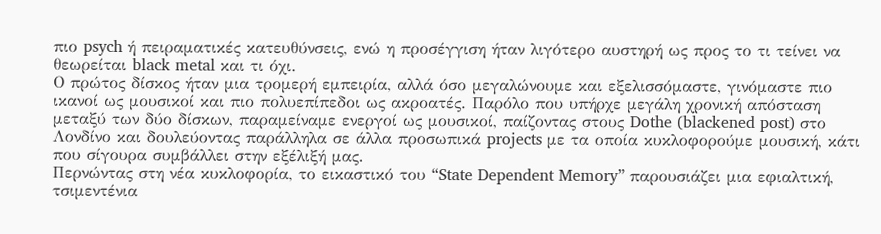πιο psych ή πειραματικές κατευθύνσεις, ενώ η προσέγγιση ήταν λιγότερο αυστηρή ως προς το τι τείνει να θεωρείται black metal και τι όχι.
Ο πρώτος δίσκος ήταν μια τρομερή εμπειρία, αλλά όσο μεγαλώνουμε και εξελισσόμαστε, γινόμαστε πιο ικανοί ως μουσικοί και πιο πολυεπίπεδοι ως ακροατές. Παρόλο που υπήρχε μεγάλη χρονική απόσταση μεταξύ των δύο δίσκων, παραμείναμε ενεργοί ως μουσικοί, παίζοντας στους Dothe (blackened post) στο Λονδίνο και δουλεύοντας παράλληλα σε άλλα προσωπικά projects με τα οποία κυκλοφορούμε μουσική, κάτι που σίγουρα συμβάλλει στην εξέλιξή μας.
Περνώντας στη νέα κυκλοφορία, το εικαστικό του “State Dependent Memory” παρουσιάζει μια εφιαλτική, τσιμεντένια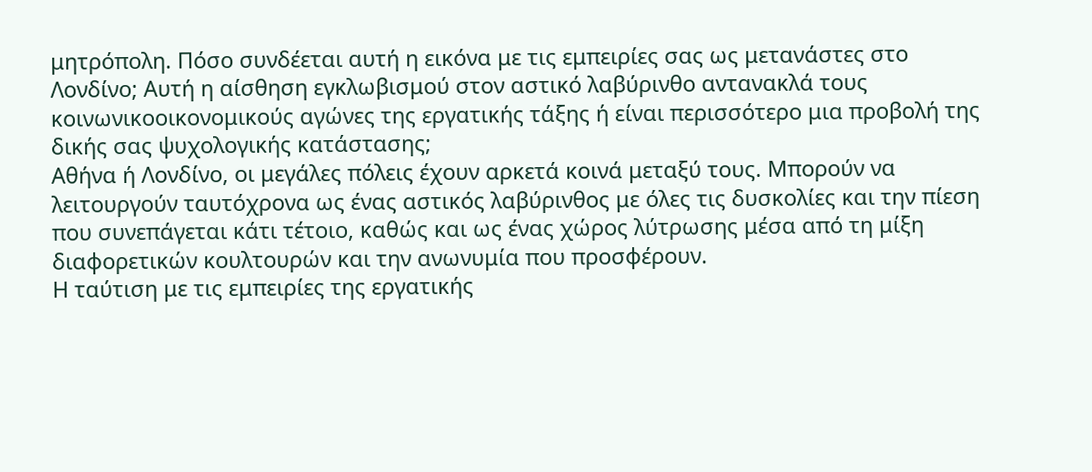μητρόπολη. Πόσο συνδέεται αυτή η εικόνα με τις εμπειρίες σας ως μετανάστες στο Λονδίνο; Αυτή η αίσθηση εγκλωβισμού στον αστικό λαβύρινθο αντανακλά τους κοινωνικοοικονομικούς αγώνες της εργατικής τάξης ή είναι περισσότερο μια προβολή της δικής σας ψυχολογικής κατάστασης;
Αθήνα ή Λονδίνο, οι μεγάλες πόλεις έχουν αρκετά κοινά μεταξύ τους. Μπορούν να λειτουργούν ταυτόχρονα ως ένας αστικός λαβύρινθος με όλες τις δυσκολίες και την πίεση που συνεπάγεται κάτι τέτοιο, καθώς και ως ένας χώρος λύτρωσης μέσα από τη μίξη διαφορετικών κουλτουρών και την ανωνυμία που προσφέρουν.
Η ταύτιση με τις εμπειρίες της εργατικής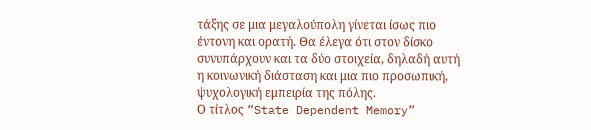τάξης σε μια μεγαλούπολη γίνεται ίσως πιο έντονη και ορατή. Θα έλεγα ότι στον δίσκο συνυπάρχουν και τα δύο στοιχεία, δηλαδή αυτή η κοινωνική διάσταση και μια πιο προσωπική, ψυχολογική εμπειρία της πόλης.
Ο τίτλος “State Dependent Memory”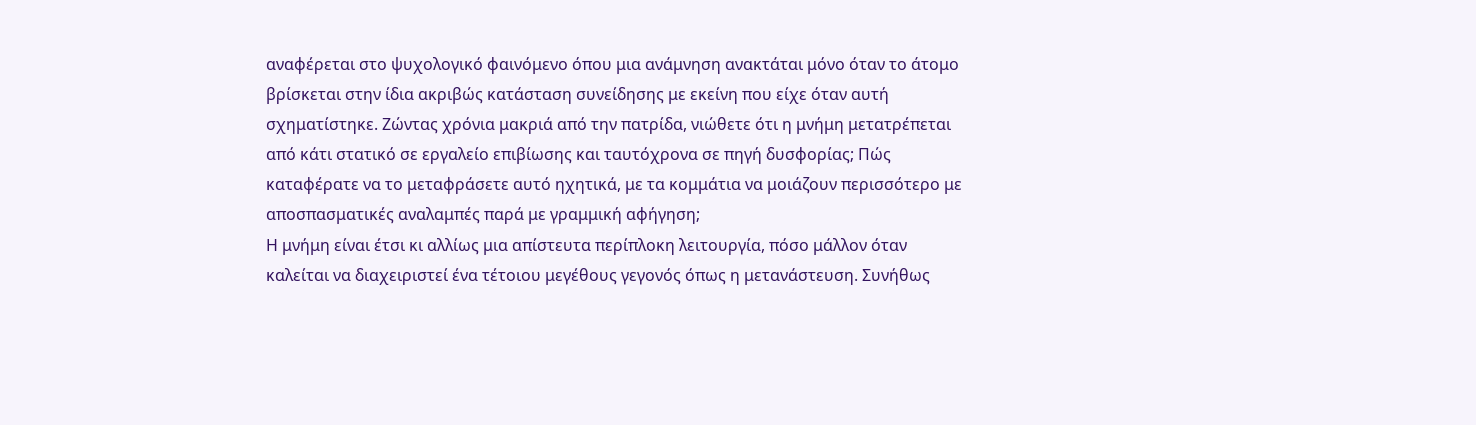αναφέρεται στο ψυχολογικό φαινόμενο όπου μια ανάμνηση ανακτάται μόνο όταν το άτομο βρίσκεται στην ίδια ακριβώς κατάσταση συνείδησης με εκείνη που είχε όταν αυτή σχηματίστηκε. Ζώντας χρόνια μακριά από την πατρίδα, νιώθετε ότι η μνήμη μετατρέπεται από κάτι στατικό σε εργαλείο επιβίωσης και ταυτόχρονα σε πηγή δυσφορίας; Πώς καταφέρατε να το μεταφράσετε αυτό ηχητικά, με τα κομμάτια να μοιάζουν περισσότερο με αποσπασματικές αναλαμπές παρά με γραμμική αφήγηση;
Η μνήμη είναι έτσι κι αλλίως μια απίστευτα περίπλοκη λειτουργία, πόσο μάλλον όταν καλείται να διαχειριστεί ένα τέτοιου μεγέθους γεγονός όπως η μετανάστευση. Συνήθως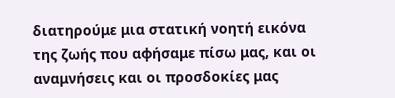διατηρούμε μια στατική νοητή εικόνα της ζωής που αφήσαμε πίσω μας, και οι αναμνήσεις και οι προσδοκίες μας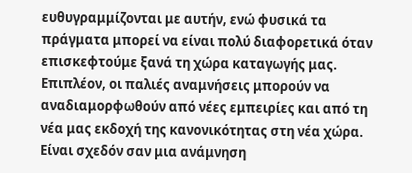ευθυγραμμίζονται με αυτήν, ενώ φυσικά τα πράγματα μπορεί να είναι πολύ διαφορετικά όταν επισκεφτούμε ξανά τη χώρα καταγωγής μας.
Επιπλέον, οι παλιές αναμνήσεις μπορούν να αναδιαμορφωθούν από νέες εμπειρίες και από τη νέα μας εκδοχή της κανονικότητας στη νέα χώρα. Είναι σχεδόν σαν μια ανάμνηση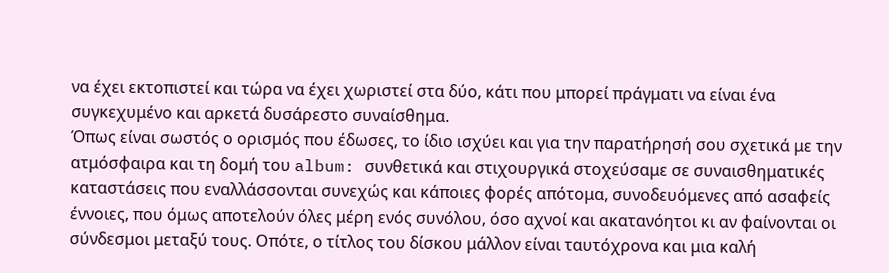να έχει εκτοπιστεί και τώρα να έχει χωριστεί στα δύο, κάτι που μπορεί πράγματι να είναι ένα συγκεχυμένο και αρκετά δυσάρεστο συναίσθημα.
Όπως είναι σωστός ο ορισμός που έδωσες, το ίδιο ισχύει και για την παρατήρησή σου σχετικά με την ατμόσφαιρα και τη δομή του album: συνθετικά και στιχουργικά στοχεύσαμε σε συναισθηματικές καταστάσεις που εναλλάσσονται συνεχώς και κάποιες φορές απότομα, συνοδευόμενες από ασαφείς έννοιες, που όμως αποτελούν όλες μέρη ενός συνόλου, όσο αχνοί και ακατανόητοι κι αν φαίνονται οι σύνδεσμοι μεταξύ τους. Οπότε, ο τίτλος του δίσκου μάλλον είναι ταυτόχρονα και μια καλή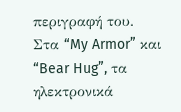περιγραφή του.
Στα “My Armor” και “Bear Hug”, τα ηλεκτρονικά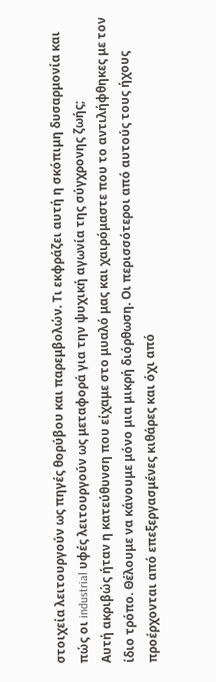στοιχεία λειτουργούν ως πηγές θορύβου και παρεμβολών. Τι εκφράζει αυτή η σκόπιμη δυσαρμονία και πώς οι industrial υφές λειτουργούν ως μεταφορά για την ψυχική αγωνία της σύγχρονης ζωής;
Αυτή ακριβώς ήταν η κατεύθυνση που είχαμε στο μυαλό μας και χαιρόμαστε που το αντιλήφθηκες με τον ίδιο τρόπο. Θέλουμε να κάνουμε μόνο μια μικρή διόρθωση. Οι περισσότεροι από αυτούς τους ήχους προέρχονται από επεξεργασμένες κιθάρες και όχι από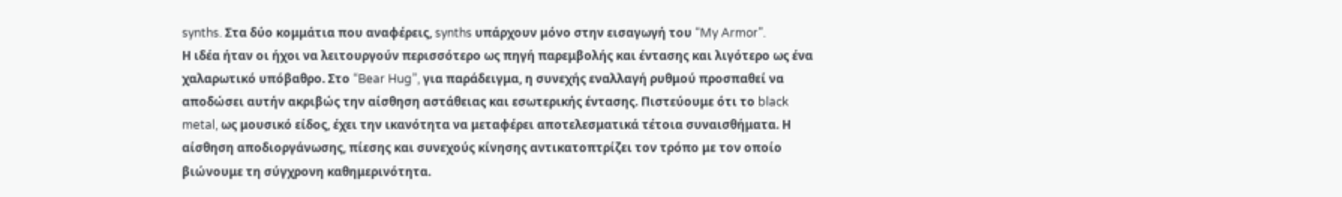synths. Στα δύο κομμάτια που αναφέρεις, synths υπάρχουν μόνο στην εισαγωγή του “My Armor”.
Η ιδέα ήταν οι ήχοι να λειτουργούν περισσότερο ως πηγή παρεμβολής και έντασης και λιγότερο ως ένα χαλαρωτικό υπόβαθρο. Στο “Bear Hug”, για παράδειγμα, η συνεχής εναλλαγή ρυθμού προσπαθεί να αποδώσει αυτήν ακριβώς την αίσθηση αστάθειας και εσωτερικής έντασης. Πιστεύουμε ότι το black metal, ως μουσικό είδος, έχει την ικανότητα να μεταφέρει αποτελεσματικά τέτοια συναισθήματα. Η αίσθηση αποδιοργάνωσης, πίεσης και συνεχούς κίνησης αντικατοπτρίζει τον τρόπο με τον οποίο βιώνουμε τη σύγχρονη καθημερινότητα.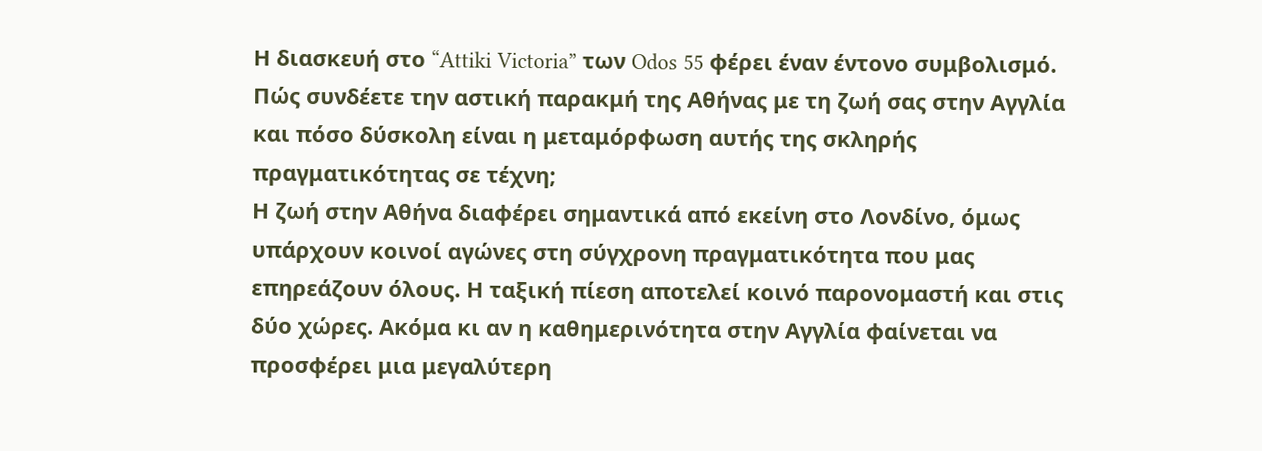Η διασκευή στο “Attiki Victoria” των Odos 55 φέρει έναν έντονο συμβολισμό. Πώς συνδέετε την αστική παρακμή της Αθήνας με τη ζωή σας στην Αγγλία και πόσο δύσκολη είναι η μεταμόρφωση αυτής της σκληρής πραγματικότητας σε τέχνη;
Η ζωή στην Αθήνα διαφέρει σημαντικά από εκείνη στο Λονδίνο, όμως υπάρχουν κοινοί αγώνες στη σύγχρονη πραγματικότητα που μας επηρεάζουν όλους. Η ταξική πίεση αποτελεί κοινό παρονομαστή και στις δύο χώρες. Ακόμα κι αν η καθημερινότητα στην Αγγλία φαίνεται να προσφέρει μια μεγαλύτερη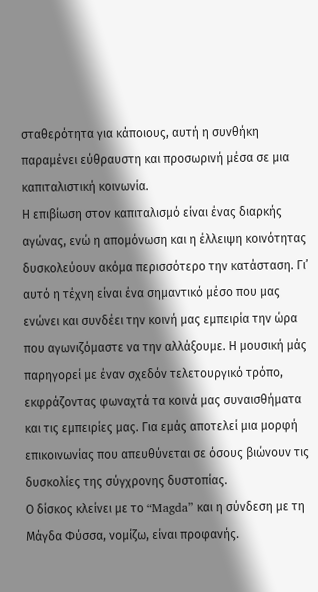σταθερότητα για κάποιους, αυτή η συνθήκη παραμένει εύθραυστη και προσωρινή μέσα σε μια καπιταλιστική κοινωνία.
Η επιβίωση στον καπιταλισμό είναι ένας διαρκής αγώνας, ενώ η απομόνωση και η έλλειψη κοινότητας δυσκολεύουν ακόμα περισσότερο την κατάσταση. Γι’ αυτό η τέχνη είναι ένα σημαντικό μέσο που μας ενώνει και συνδέει την κοινή μας εμπειρία την ώρα που αγωνιζόμαστε να την αλλάξουμε. Η μουσική μάς παρηγορεί με έναν σχεδόν τελετουργικό τρόπο, εκφράζοντας φωναχτά τα κοινά μας συναισθήματα και τις εμπειρίες μας. Για εμάς αποτελεί μια μορφή επικοινωνίας που απευθύνεται σε όσους βιώνουν τις δυσκολίες της σύγχρονης δυστοπίας.
Ο δίσκος κλείνει με το “Magda” και η σύνδεση με τη Μάγδα Φύσσα, νομίζω, είναι προφανής.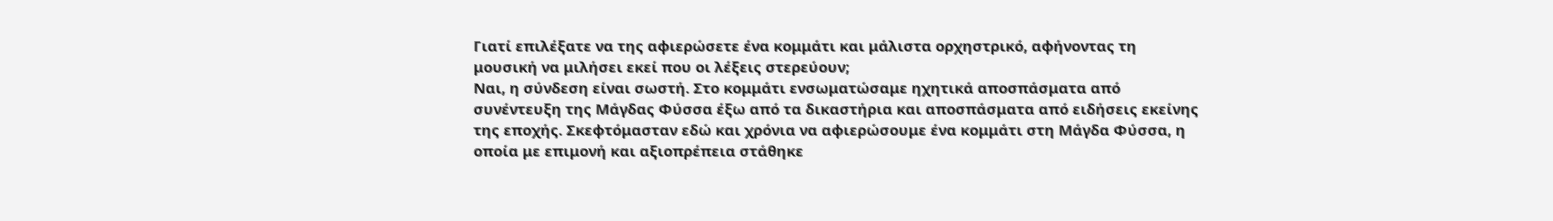Γιατί επιλέξατε να της αφιερώσετε ένα κομμάτι και μάλιστα ορχηστρικό, αφήνοντας τη μουσική να μιλήσει εκεί που οι λέξεις στερεύουν;
Ναι, η σύνδεση είναι σωστή. Στο κομμάτι ενσωματώσαμε ηχητικά αποσπάσματα από συνέντευξη της Μάγδας Φύσσα έξω από τα δικαστήρια και αποσπάσματα από ειδήσεις εκείνης της εποχής. Σκεφτόμασταν εδώ και χρόνια να αφιερώσουμε ένα κομμάτι στη Μάγδα Φύσσα, η οποία με επιμονή και αξιοπρέπεια στάθηκε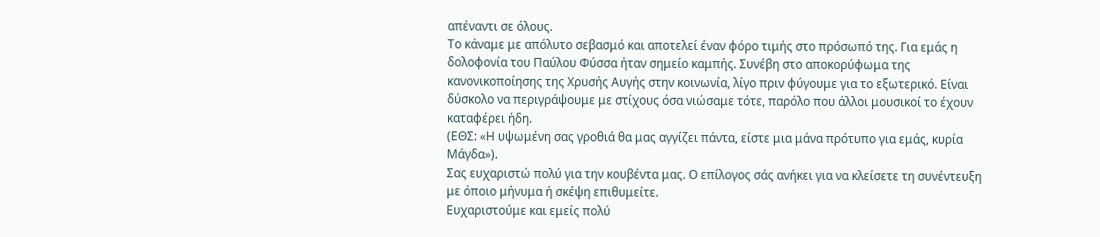απέναντι σε όλους.
Το κάναμε με απόλυτο σεβασμό και αποτελεί έναν φόρο τιμής στο πρόσωπό της. Για εμάς η δολοφονία του Παύλου Φύσσα ήταν σημείο καμπής. Συνέβη στο αποκορύφωμα της κανονικοποίησης της Χρυσής Αυγής στην κοινωνία, λίγο πριν φύγουμε για το εξωτερικό. Είναι δύσκολο να περιγράψουμε με στίχους όσα νιώσαμε τότε, παρόλο που άλλοι μουσικοί το έχουν καταφέρει ήδη.
(ΕΘΣ: «Η υψωμένη σας γροθιά θα μας αγγίζει πάντα, είστε μια μάνα πρότυπο για εμάς, κυρία Μάγδα»).
Σας ευχαριστώ πολύ για την κουβέντα μας. Ο επίλογος σάς ανήκει για να κλείσετε τη συνέντευξη με όποιο μήνυμα ή σκέψη επιθυμείτε.
Ευχαριστούμε και εμείς πολύ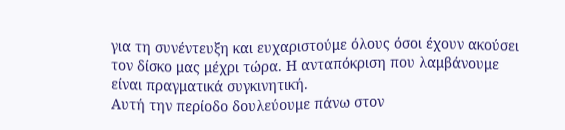για τη συνέντευξη και ευχαριστούμε όλους όσοι έχουν ακούσει τον δίσκο μας μέχρι τώρα. Η ανταπόκριση που λαμβάνουμε είναι πραγματικά συγκινητική.
Αυτή την περίοδο δουλεύουμε πάνω στον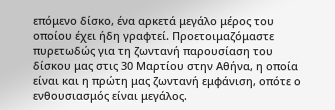επόμενο δίσκο, ένα αρκετά μεγάλο μέρος του οποίου έχει ήδη γραφτεί. Προετοιμαζόμαστε πυρετωδώς για τη ζωντανή παρουσίαση του δίσκου μας στις 30 Μαρτίου στην Αθήνα, η οποία είναι και η πρώτη μας ζωντανή εμφάνιση, οπότε ο ενθουσιασμός είναι μεγάλος.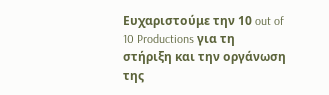Ευχαριστούμε την 10 out of 10 Productions για τη στήριξη και την οργάνωση της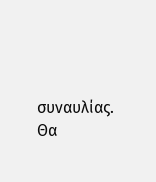συναυλίας. Θα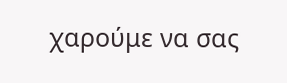χαρούμε να σας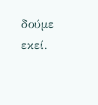δούμε εκεί.